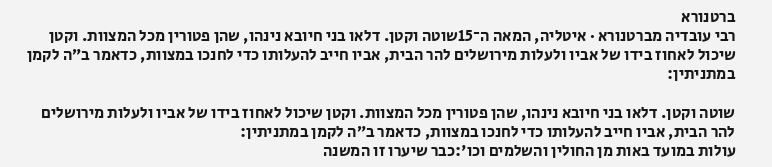ברטנורא
רבי עובדיה מברטנורא · איטליה, המאה ה־15שוטה וקטן. דלאו בני חיובא נינהו, שהן פטורין מכל המצוות. וקטן שיכול לאחוז בידו של אביו ולעלות מירושלים להר הבית, אביו חייב להעלותו כדי לחנכו במצוות, כדאמר ב״ה לקמן במתניתין:

שוטה וקטן. דלאו בני חיובא נינהו, שהן פטורין מכל המצוות. וקטן שיכול לאחוז בידו של אביו ולעלות מירושלים להר הבית, אביו חייב להעלותו כדי לחנכו במצוות, כדאמר ב״ה לקמן במתניתין:
עולות במועד באות מן החולין והשלמים וכו':כבר שיערו זו המשנה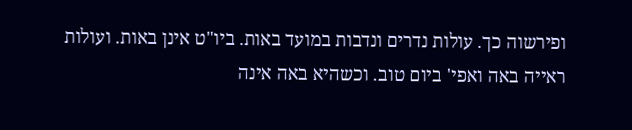ופירשוה כך. עולות נדרים ונדבות במועד באות. ביו"ט אינן באות. ועולות ראייה באה ואפי' ביום טוב. וכשהיא באה אינה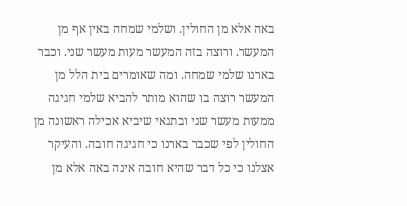באה אלא מן החולין. ושלמי שמחה באין אף מן המעשר. ורוצה בזה המעשר מעות מעשר שני. וכבר בארנו שלמי שמחה. ומה שאומרים בית הלל מן המעשר רוצה בו שהוא מותר להביא שלמי חגיגה ממעות מעשר שני ובתנאי שיביא אכילה ראשונה מן החולין לפי שכבר בארנו כי חגיגה חובה. והעיקר אצלנו כי כל דבר שהיא חובה אינה באה אלא מן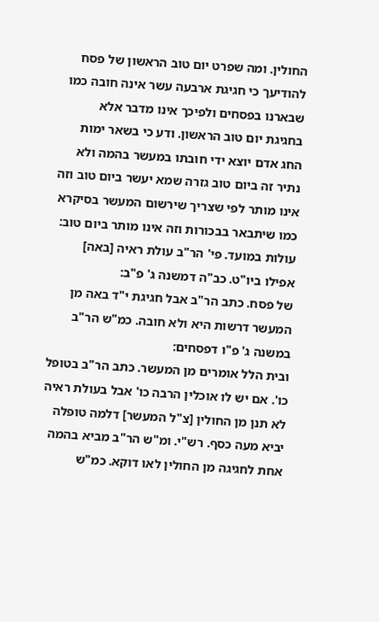החולין. ומה שפרט יום טוב הראשון של פסח להודיעך כי חגיגת ארבעה עשר אינה חובה כמו שבארנו בפסחים ולפיכך אינו מדבר אלא בחגיגת יום טוב הראשון. ודע כי בשאר ימות החג אדם יוצא ידי חובתו במעשר בהמה ולא נתיר זה ביום טוב גזרה שמא יעשר ביום טוב וזה אינו מותר לפי שצריך שירשום המעשר בסיקרא כמו שיתבאר בבכורות וזה אינו מותר ביום טוב:
עולות במועד. פי' הר"ב עולת ראיה [באה] אפילו ביו"ט. כב"ה דמשנה ג' פ"ב:
של פסח. כתב הר"ב אבל חגיגת י"ד באה מן המעשר דרשות היא ולא חובה. כמ"ש הר"ב במשנה ג' פ"ו דפסחים:
ובית הלל אומרים מן המעשר. כתב הר"ב בטופל כו'. אם יש לו אוכלין הרבה כו' אבל בעולת ראיה לא תנן מן החולין [צ"ל המעשר] דלמה טופלה יביא מעה כסף. רש"י. ומ"ש הר"ב מביא בהמה אחת לחגיגה מן החולין לאו דוקא. כמ"ש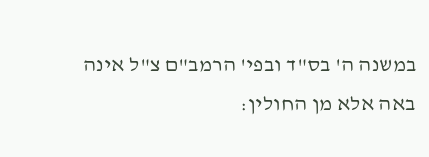במשנה ה' בס"ד ובפי' הרמב"ם צ"ל אינה באה אלא מן החולין: